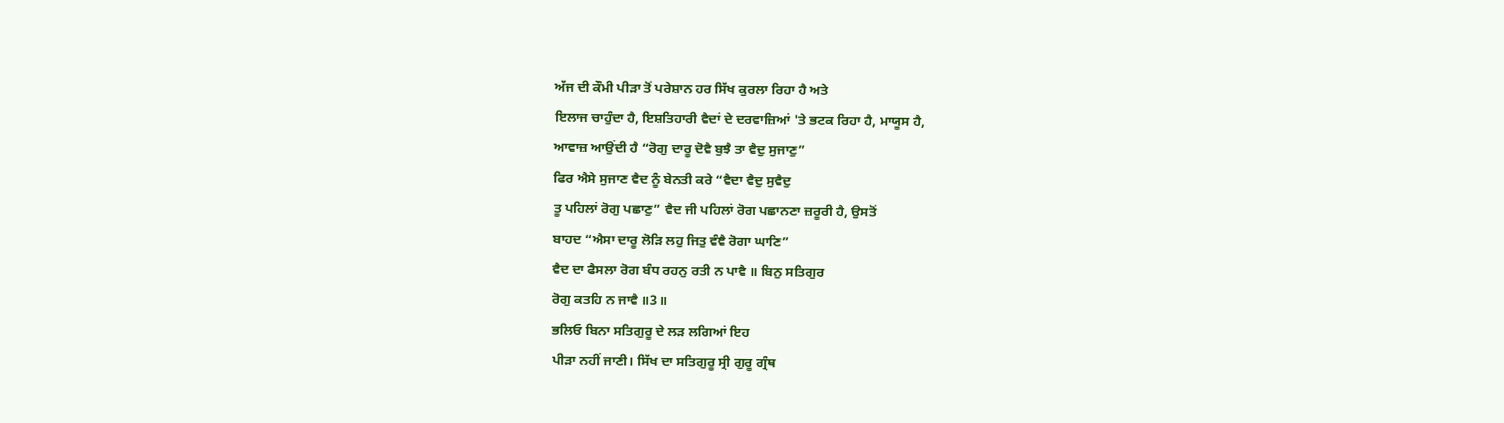ਅੱਜ ਦੀ ਕੌਮੀ ਪੀੜਾ ਤੋਂ ਪਰੇਸ਼ਾਨ ਹਰ ਸਿੱਖ ਕੁਰਲਾ ਰਿਹਾ ਹੈ ਅਤੇ
ਇਲਾਜ ਚਾਹੁੰਦਾ ਹੈ, ਇਸ਼ਤਿਹਾਰੀ ਵੈਦਾਂ ਦੇ ਦਰਵਾਜ਼ਿਆਂ 'ਤੇ ਭਟਕ ਰਿਹਾ ਹੈ, ਮਾਯੂਸ ਹੈ,
ਆਵਾਜ਼ ਆਉਂਦੀ ਹੈ “ਰੋਗੁ ਦਾਰੂ ਦੋਵੈ ਬੁਝੈ ਤਾ ਵੈਦੁ ਸੁਜਾਣੁ”
ਫਿਰ ਐਸੇ ਸੁਜਾਣ ਵੈਦ ਨੂੰ ਬੇਨਤੀ ਕਰੇ “ਵੈਦਾ ਵੈਦੁ ਸੁਵੈਦੁ
ਤੂ ਪਹਿਲਾਂ ਰੋਗੁ ਪਛਾਣੁ” ਵੈਦ ਜੀ ਪਹਿਲਾਂ ਰੋਗ ਪਛਾਨਣਾ ਜ਼ਰੂਰੀ ਹੈ, ਉਸਤੋਂ
ਬਾਹਦ “ਐਸਾ ਦਾਰੂ ਲੋੜਿ ਲਹੁ ਜਿਤੁ ਵੰਞੈ ਰੋਗਾ ਘਾਣਿ”
ਵੈਦ ਦਾ ਫੈਸਲਾ ਰੋਗ ਬੰਧ ਰਹਨੁ ਰਤੀ ਨ ਪਾਵੈ ॥ ਬਿਨੁ ਸਤਿਗੁਰ
ਰੋਗੁ ਕਤਹਿ ਨ ਜਾਵੈ ॥3॥
ਭਲਿਓ ਬਿਨਾ ਸਤਿਗੁਰੂ ਦੇ ਲੜ ਲਗਿਆਂ ਇਹ
ਪੀੜਾ ਨਹੀਂ ਜਾਣੀ। ਸਿੱਖ ਦਾ ਸਤਿਗੁਰੂ ਸ੍ਰੀ ਗੁਰੂ ਗ੍ਰੰਥ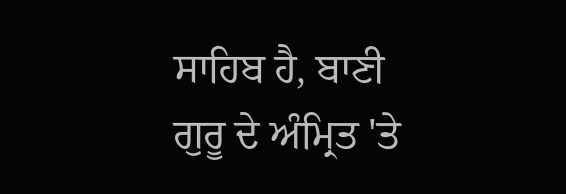ਸਾਹਿਬ ਹੈ, ਬਾਣੀ
ਗੁਰੂ ਦੇ ਅੰਮ੍ਰਿਤ 'ਤੇ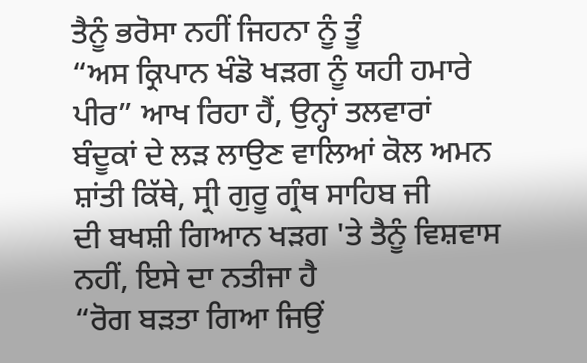ਤੈਨੂੰ ਭਰੋਸਾ ਨਹੀਂ ਜਿਹਨਾ ਨੂੰ ਤੂੰ
“ਅਸ ਕ੍ਰਿਪਾਨ ਖੰਡੋ ਖੜਗ ਨੂੰ ਯਹੀ ਹਮਾਰੇ ਪੀਰ” ਆਖ ਰਿਹਾ ਹੈਂ, ਉਨ੍ਹਾਂ ਤਲਵਾਰਾਂ
ਬੰਦੂਕਾਂ ਦੇ ਲੜ ਲਾਉਣ ਵਾਲਿਆਂ ਕੋਲ ਅਮਨ ਸ਼ਾਂਤੀ ਕਿੱਥੇ, ਸ੍ਰੀ ਗੁਰੂ ਗ੍ਰੰਥ ਸਾਹਿਬ ਜੀ
ਦੀ ਬਖਸ਼ੀ ਗਿਆਨ ਖੜਗ 'ਤੇ ਤੈਨੂੰ ਵਿਸ਼ਵਾਸ ਨਹੀਂ, ਇਸੇ ਦਾ ਨਤੀਜਾ ਹੈ
“ਰੋਗ ਬੜਤਾ ਗਿਆ ਜਿਉਂ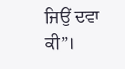ਜਿਉਂ ਦਵਾ ਕੀ”।